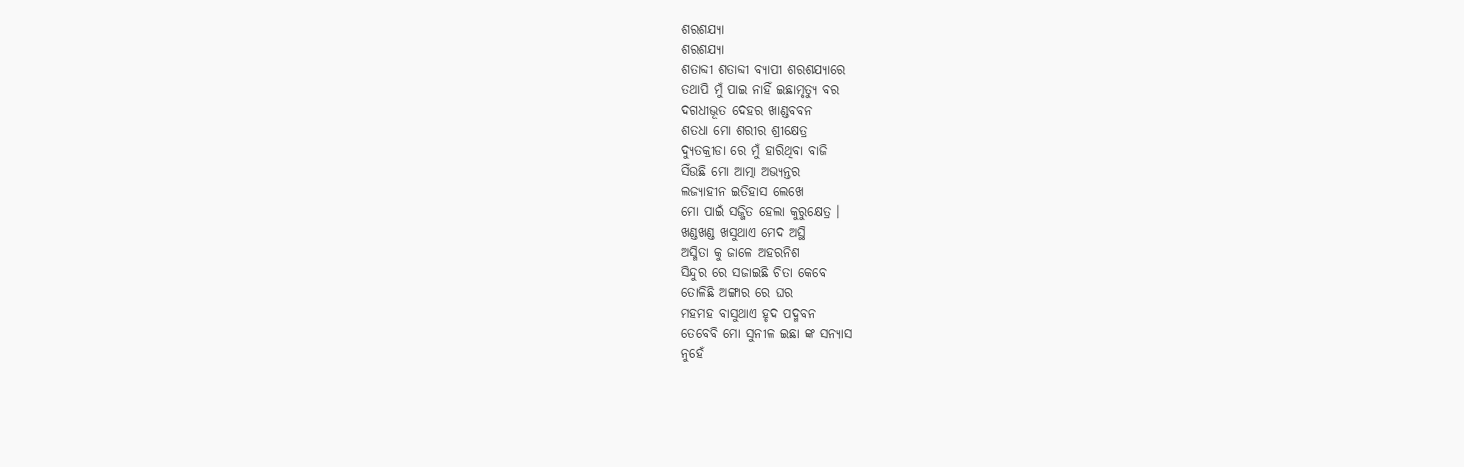ଶରଶଯ୍ୟା
ଶରଶଯ୍ୟା
ଶତାବ୍ଦୀ ଶତାବ୍ଦୀ ବ୍ୟାପୀ ଶରଶଯ୍ୟାରେ
ତଥାପି ମୁଁ ପାଇ ନାହିଁ ଇଛାମୃତ୍ୟୁ ବର
ଦଗଧୀଭୂତ ଦେହର ଖାଣ୍ଡବବନ
ଶତଧା ମୋ ଶରୀର ଶ୍ରୀକ୍ଷେତ୍ର
ଦ୍ୟୁତକ୍ରୀଡା ରେ ମୁଁ ହାରିଥିବା ବାଜି
ସିଁଉଛି ମୋ ଆତ୍ମା ଅଭ୍ୟନ୍ତର
ଲଜ୍ୟାହୀନ ଇତିହାସ ଲେଖେ
ମୋ ପାଇଁ ସଜ୍ଜିତ ହେଲା କୁରୁକ୍ଷେତ୍ର ।
ଖଣ୍ଡଖଣ୍ଡ ଖସୁଥାଏ ମେଦ ଅସ୍ଥି
ଅସ୍ମିତା କୁ ଜାଳେ ଅହରନିଶ
ସିନ୍ଦୁର ରେ ସଜାଇଛି ଚିତା କେବେ
ତୋଳିଛି ଅଙ୍ଗାର ରେ ଘର
ମହମହ ବାସୁଥାଏ ହୃଦ ପଦ୍ମବନ
ତେବେବି ମୋ ସୁନୀଳ ଇଛା ଙ୍କ ସନ୍ୟାସ
ନୁହେଁ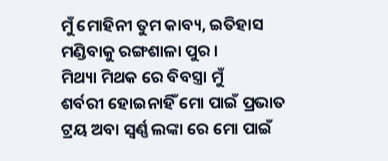ମୁଁ ମୋହିନୀ ତୁମ କାବ୍ୟ, ଇତିହାସ
ମଣ୍ଡିବାକୁ ରଙ୍ଗଶାଳା ପୁର ।
ମିଥ୍ୟା ମିଥକ ରେ ବିବସ୍ତ୍ରା ମୁଁ
ଶର୍ବରୀ ହୋଇନାହିଁ ମୋ ପାଇଁ ପ୍ରଭାତ
ଟ୍ରୟ ଅବା ସ୍ଵର୍ଣ୍ଣ ଲଙ୍କା ରେ ମୋ ପାଇଁ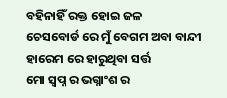ବହିନାହିଁ ରକ୍ତ ହୋଇ ଜଳ
ଚେସବୋର୍ଡ ରେ ମୁଁ ବେଗମ ଅବା ବାନ୍ଦୀ
ହାରେମ ରେ ହାରୁଥିବା ସର୍ତ୍ତ
ମୋ ସ୍ବପ୍ନ ର ଭଗ୍ନାଂଶ ର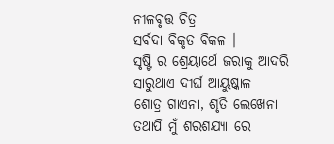ନୀଳବୃତ୍ତ ଚିତ୍ର
ସର୍ବଦା ବିକୃତ ବିକଳ ।
ସୃଷ୍ଟି ର ଶ୍ରେୟାର୍ଥେ ଜରାକୁ ଆଦରି
ସାରୁଥାଏ ଦୀର୍ଘ ଆୟୁଷ୍କାଳ
ଶୋତ୍ର ଗାଏନା, ଶୃତି ଲେଖେନା
ତଥାପି ମୁଁ ଶରଶଯ୍ୟା ରେ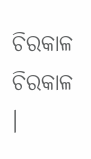ଚିରକାଳ ଚିରକାଳ ।